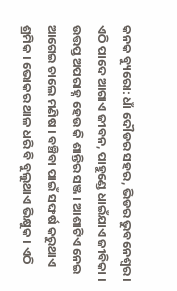କନକ ବ୍ୟୁରୋ: ଧାଁ ଦୌଡର ସହର, ଭିଡର ଭୁବନେଶ୍ୱର । ଏଠି ପାଦେ ଆଗାଏ ଜୀବନ, ପାହୁଣ୍ଡେ ଧାଇଁଯାଏ ଜୀବିକା । ଉତ୍ତପ୍ତ ଅପରାହ୍ନ ହେଉ କି ଶାନ୍ତିର ସଞ୍ଜ । ଆଶାଟିଏ ନେଇ ଆଗେଇ ଚାଲେ ମଣିଷ । ବଞ୍ଚିବା ପାଇଁ ସଙ୍ଘର୍ଷ କରୁଥାଏ ଶ୍ରମିକ । ଭୋକର ଥାଳ ଧରି ବି ବୁଲୁଥାଏ ଭିକ୍ଷୁକ । ଏଠି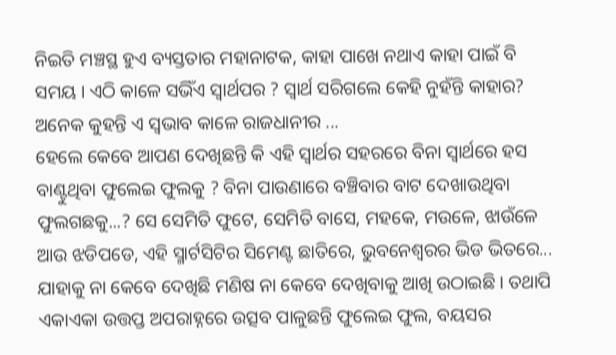ନିଇତି ମଞ୍ଚସ୍ଥ ହୁଏ ବ୍ୟସ୍ତତାର ମହାନାଟକ, କାହା ପାଖେ ନଥାଏ କାହା ପାଇଁ ବି ସମୟ । ଏଠି କାଳେ ସଭିଁଏ ସ୍ୱାର୍ଥପର ? ସ୍ୱାର୍ଥ ସରିଗଲେ କେହି ନୁହଁନ୍ତି କାହାର? ଅନେକ କୁହନ୍ତି ଏ ସ୍ୱଭାବ କାଳେ ରାଜଧାନୀର ...
ହେଲେ କେବେ ଆପଣ ଦେଖିଛନ୍ତି କି ଏହି ସ୍ୱାର୍ଥର ସହରରେ ବିନା ସ୍ୱାର୍ଥରେ ହସ ବାଣ୍ଟୁଥିବା ଫୁଲେଇ ଫୁଲକୁ ? ବିନା ପାଉଣାରେ ବଞ୍ଚିବାର ବାଟ ଦେଖାଉଥିବା ଫୁଲଗଛକୁ...? ସେ ସେମିତି ଫୁଟେ, ସେମିତି ବାସେ, ମହକେ, ମଉଳେ, ଝାଉଁଳେ ଆଉ ଝଡିପଡେ, ଏହି ସ୍ମାର୍ଟସିଟିର ସିମେଣ୍ଟ ଛାତିରେ, ଭୁବନେଶ୍ୱରର ଭିଡ ଭିତରେ... ଯାହାକୁ ନା କେବେ ଦେଖିଛି ମଣିଷ ନା କେବେ ଦେଖିବାକୁ ଆଖି ଉଠାଇଛି । ତଥାପି ଏକାଏକା ଉତ୍ତପ୍ତ ଅପରାହ୍ନରେ ଉତ୍ସବ ପାଳୁଛନ୍ତି ଫୁଲେଇ ଫୁଲ, ବୟସର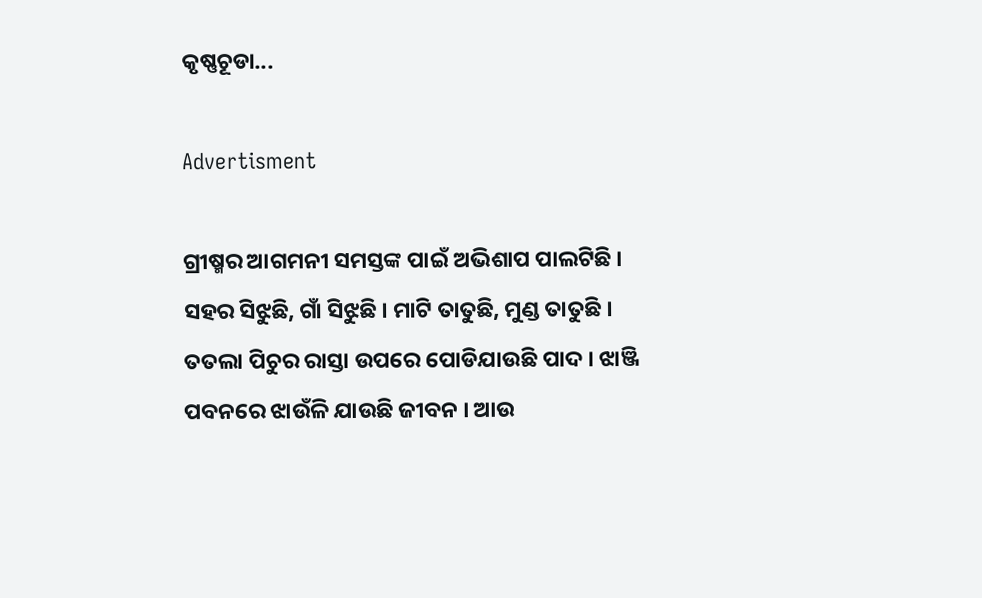କୃଷ୍ଣଚୂଡା...

Advertisment

ଗ୍ରୀଷ୍ମର ଆଗମନୀ ସମସ୍ତଙ୍କ ପାଇଁ ଅଭିଶାପ ପାଲଟିଛି । ସହର ସିଝୁଛି, ଗାଁ ସିଝୁଛି । ମାଟି ତାତୁଛି, ମୁଣ୍ଡ ତାତୁଛି । ତତଲା ପିଚୁର ରାସ୍ତା ଉପରେ ପୋଡିଯାଉଛି ପାଦ । ଝାଞ୍ଜି ପବନରେ ଝାଉଁଳି ଯାଉଛି ଜୀବନ । ଆଉ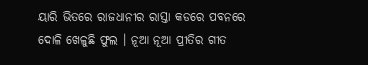ୟାରି ଭିତରେ ରାଜଧାନୀର ରାସ୍ତା କଡରେ ପବନରେ ଦୋଳି ଖେଳୁଛି ଫୁଲ । ନୂଆ ନୂଆ ପ୍ରୀତିର ଗୀତ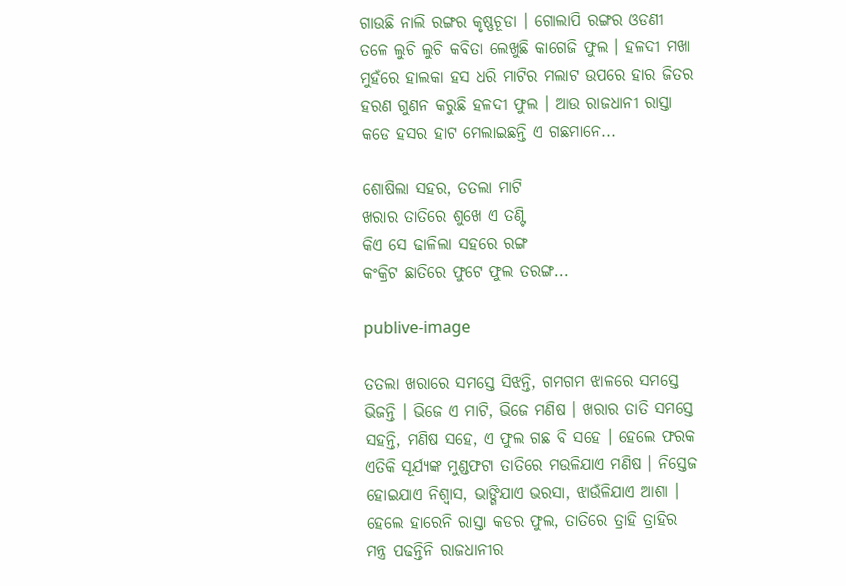ଗାଉଛି ନାଲି ରଙ୍ଗର କୃଷ୍ଣଚୂଡା । ଗୋଲାପି ରଙ୍ଗର ଓଡଣୀ ତଳେ ଲୁଚି ଲୁଚି କବିତା ଲେଖୁଛି କାଗେଜି ଫୁଲ । ହଳଦୀ ମଖା ମୁହଁରେ ହାଲକା ହସ ଧରି ମାଟିର ମଲାଟ ଉପରେ ହାର ଜିତର ହରଣ ଗୁଣନ କରୁଛି ହଳଦୀ ଫୁଲ । ଆଉ ରାଜଧାନୀ ରାସ୍ତା କଡେ ହସର ହାଟ ମେଲାଇଛନ୍ତି ଏ ଗଛମାନେ...

ଶୋଷିଲା ସହର, ତତଲା ମାଟି
ଖରାର ତାତିରେ ଶୁଖେ ଏ ତଣ୍ଟି
କିଏ ସେ ଢାଳିଲା ସହରେ ରଙ୍ଗ
କଂକ୍ରିଟ ଛାତିରେ ଫୁଟେ ଫୁଲ ତରଙ୍ଗ...

publive-image

ତତଲା ଖରାରେ ସମସ୍ତେ ସିଝନ୍ତି, ଗମଗମ ଝାଳରେ ସମସ୍ତେ ଭିଜନ୍ତି । ଭିଜେ ଏ ମାଟି, ଭିଜେ ମଣିଷ । ଖରାର ତାତି ସମସ୍ତେ ସହନ୍ତି, ମଣିଷ ସହେ, ଏ ଫୁଲ ଗଛ ବି ସହେ । ହେଲେ ଫରକ ଏତିକି ସୂର୍ଯ୍ୟଙ୍କ ମୁଣ୍ଡଫଟା ତାତିରେ ମଉଳିଯାଏ ମଣିଷ । ନିସ୍ତେଜ ହୋଇଯାଏ ନିଶ୍ୱାସ, ଭାଙ୍ଗିଯାଏ ଭରସା, ଝାଉଁଳିଯାଏ ଆଶା । ହେଲେ ହାରେନି ରାସ୍ତା କଡର ଫୁଲ, ତାତିରେ ତ୍ରାହି ତ୍ରାହିର ମନ୍ତ୍ର ପଢନ୍ତିନି ରାଜଧାନୀର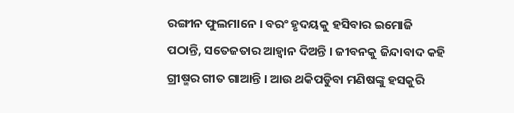ରଙ୍ଗୀନ ଫୁଲମାନେ । ବରଂ ହୃଦୟକୁ ହସିବାର ଇମୋଜି ପଠାନ୍ତି, ସତେଜତାର ଆହ୍ୱାନ ଦିଅନ୍ତି । ଜୀବନକୁ ଜିନ୍ଦାବାଦ କହି ଗ୍ରୀଷ୍ମର ଗୀତ ଗାଆନ୍ତି । ଆଉ ଥକିପଡୁିବା ମଣିଷଙ୍କୁ ହସକୁରି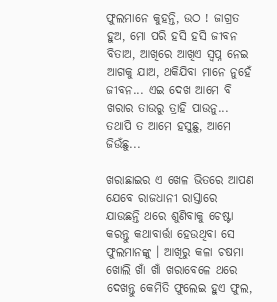ଫୁଲମାନେ କୁହନ୍ତି, ଉଠ ! ଜାଗ୍ରତ ହୁଅ, ମୋ ପରି ହସି ହସି ଜୀବନ ବିତାଅ, ଆଖିରେ ଆଖିଏ ସ୍ୱପ୍ନ ନେଇ ଆଗକୁ ଯାଅ, ଥକିଯିବା ମାନେ ନୁହେଁ ଜୀବନ... ଏଇ ଦେଖ ଆମେ ବି ଖରାର ତାଉରୁ ତ୍ରାହି ପାଉନୁ... ତଥାପି ତ ଆମେ ହସୁଛୁ, ଆମେ ଜିଉଁଛୁ...

ଖରାଛାଇର ଏ ଖେଳ ଭିତରେ ଆପଣ ଯେବେ ରାଜଧାନୀ ରାସ୍ତାରେ ଯାଉଛନ୍ତି ଥରେ ଶୁଣିବାକୁ ଚେଷ୍ଟା କରନ୍ତୁ କଥାବାର୍ତ୍ତା ହେଉଥିବା ସେ ଫୁଲମାନଙ୍କୁ । ଆଖିରୁ କଳା ଚଷମା ଖୋଲି ଖାଁ ଖାଁ ଖରାବେଳେ ଥରେ ଦେଖନ୍ତୁ କେମିତି ଫୁଲେଇ ହୁଏ ଫୁଲ,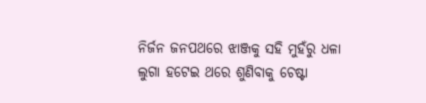ନିର୍ଜନ ଜନପଥରେ ଝାଞ୍ଜକୁ ସହି ମୁହଁରୁ ଧଳା ଲୁଗା ହଟେଇ ଥରେ ଶୁଣିବାକୁ ଚେଷ୍ଟା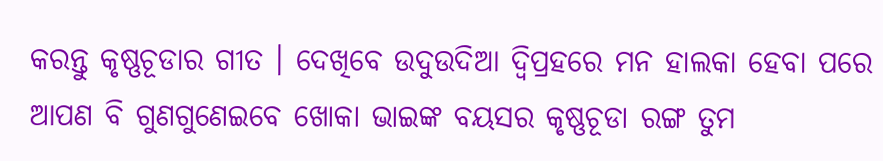କରନ୍ତୁ କୃଷ୍ଣଚୂଡାର ଗୀତ । ଦେଖିବେ ଉଦୁଉଦିଆ ଦ୍ୱିପ୍ରହରେ ମନ ହାଲକା ହେବା ପରେ ଆପଣ ବି ଗୁଣଗୁଣେଇବେ ଖୋକା ଭାଇଙ୍କ ବୟସର କୃଷ୍ଣଚୂଡା ରଙ୍ଗ ତୁମ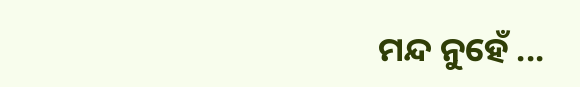ମନ୍ଦ ନୁହେଁ ...